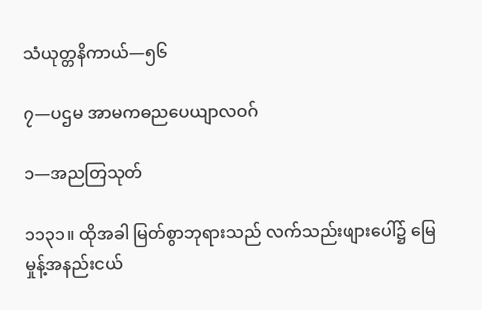သံယုတ္တနိကာယ်—၅၆

၇—ပဌမ အာမကဓညပေယျာလဝဂ်

၁—အညတြသုတ်

၁၁၃၁။ ထိုအခါ မြတ်စွာဘုရားသည် လက်သည်းဖျားပေါ်၌ မြေမှုန့်အနည်းငယ်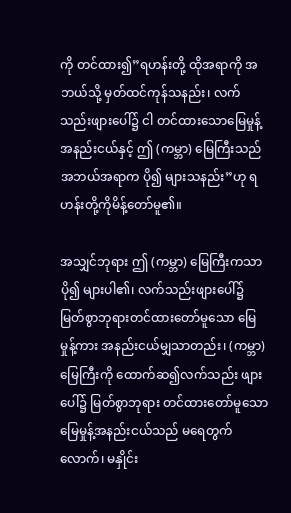ကို တင်ထား၍”ရဟန်းတို့ ထိုအရာကို အဘယ်သို့ မှတ်ထင်ကုန်သနည်း၊ လက်သည်းဖျားပေါ်၌ ငါ တင်ထားသောမြေမှုန့်အနည်းငယ်နှင့် ဤ (ကမ္ဘာ) မြေကြီးသည် အဘယ်အရာက ပို၍ များသနည်း”ဟု ရဟန်းတို့ကိုမိန့်တော်မူ၏။

အသျှင်ဘုရား ဤ (ကမ္ဘာ) မြေကြီးကသာ ပို၍ များပါ၏၊ လက်သည်းဖျားပေါ်၌ မြတ်စွာဘုရားတင်ထားတော်မူသော မြေမှုန့်ကား အနည်းငယ်မျှသာတည်း၊ (ကမ္ဘာ) မြေကြီးကို ထောက်ဆ၍လက်သည်း ဖျားပေါ်၌ မြတ်စွာဘုရား တင်ထားတော်မူသော မြေမှုန့်အနည်းငယ်သည် မရေတွက်လောက်၊ မနှိုင်း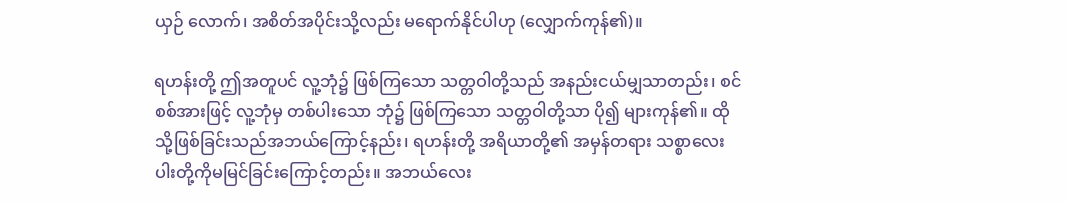ယှဉ် လောက်၊ အစိတ်အပိုင်းသို့လည်း မရောက်နိုင်ပါဟု (လျှောက်ကုန်၏)။

ရဟန်းတို့ ဤအတူပင် လူ့ဘုံ၌ ဖြစ်ကြသော သတ္တဝါတို့သည် အနည်းငယ်မျှသာတည်း၊ စင်စစ်အားဖြင့် လူ့ဘုံမှ တစ်ပါးသော ဘုံ၌ ဖြစ်ကြသော သတ္တဝါတို့သာ ပို၍ များကုန်၏။ ထိုသို့ဖြစ်ခြင်းသည်အဘယ်ကြောင့်နည်း၊ ရဟန်းတို့ အရိယာတို့၏ အမှန်တရား သစ္စာလေးပါးတို့ကိုမမြင်ခြင်းကြောင့်တည်း။ အဘယ်လေး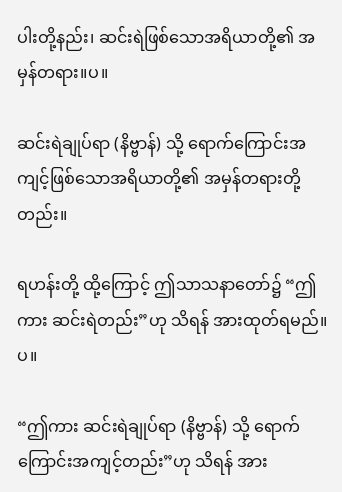ပါးတို့နည်း၊ ဆင်းရဲဖြစ်သောအရိယာတို့၏ အမှန်တရား။ပ။

ဆင်းရဲချုပ်ရာ (နိဗ္ဗာန်) သို့ ရောက်ကြောင်းအကျင့်ဖြစ်သောအရိယာတို့၏ အမှန်တရားတို့တည်း။

ရဟန်းတို့ ထို့ကြောင့် ဤသာသနာတော်၌ “ဤကား ဆင်းရဲတည်း”ဟု သိရန် အားထုတ်ရမည်။ပ။

“ဤကား ဆင်းရဲချုပ်ရာ (နိဗ္ဗာန်) သို့ ရောက်ကြောင်းအကျင့်တည်း”ဟု သိရန် အား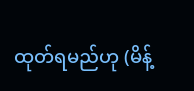ထုတ်ရမည်ဟု (မိန့်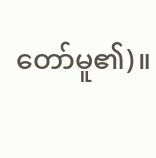တော်မူ၏)။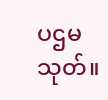ပဌမသုတ်။